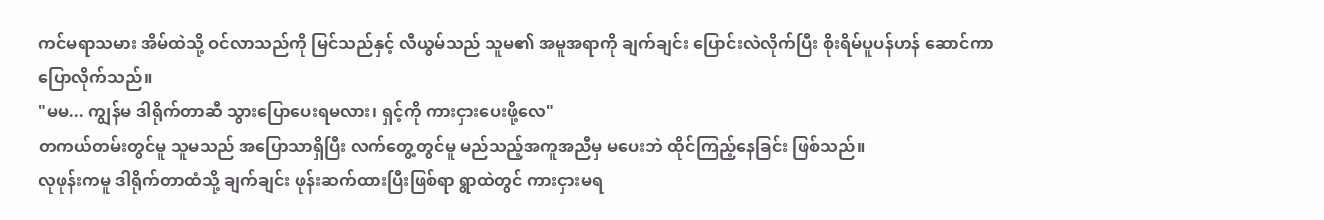ကင်မရာသမား အိမ်ထဲသို့ ဝင်လာသည်ကို မြင်သည်နှင့် လီယွမ်သည် သူမ၏ အမူအရာကို ချက်ချင်း ပြောင်းလဲလိုက်ပြီး စိုးရိမ်ပူပန်ဟန် ဆောင်ကာ ပြောလိုက်သည်။
"မမ... ကျွန်မ ဒါရိုက်တာဆီ သွားပြောပေးရမလား၊ ရှင့်ကို ကားငှားပေးဖို့လေ"
တကယ်တမ်းတွင်မူ သူမသည် အပြောသာရှိပြီး လက်တွေ့တွင်မူ မည်သည့်အကူအညီမှ မပေးဘဲ ထိုင်ကြည့်နေခြင်း ဖြစ်သည်။
လုဖုန်းကမူ ဒါရိုက်တာထံသို့ ချက်ချင်း ဖုန်းဆက်ထားပြီးဖြစ်ရာ ရွာထဲတွင် ကားငှားမရ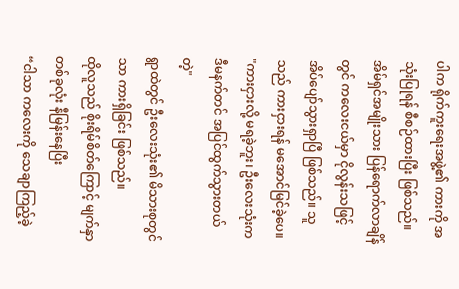ပါက ရိုက်ကူးရေးအဖွဲ့၏ ကားကို အသုံးပြုရန် စီစဉ်ထားပြီး ဖြစ်သည်။
အိမ်ရှင်အမျိုးသား ပြန်ရောက်လာချိန်တွင် ကလေးငယ်မှာ ငိုလွန်းသဖြင့် အိပ်ပျော်သွားရှာပြီ ဖြစ်သည်။ သူသည် ကားငှားရန် မအောင်မြင်ခဲ့ပေ။
"ကားငှားလို့ မရခဲ့ဘူး၊ ဦးလေးသုံးက ဒီမနက်တင် အပြင်ထွက်သွားတယ်တဲ့"
ရွာထဲတွင် ဦးလေးသုံး၏ မိသားစုတွင်သာ ကားရှိခြင်း ဖြစ်သည်။
ထိုလူသည် စိုးရိမ်စိတ်ကြောင့် မျက်နှာတစ်ခုလုံး နီမြန်းနေပြီး
“ငါသာ ကလေးကို သေချာကြည့်ခဲ့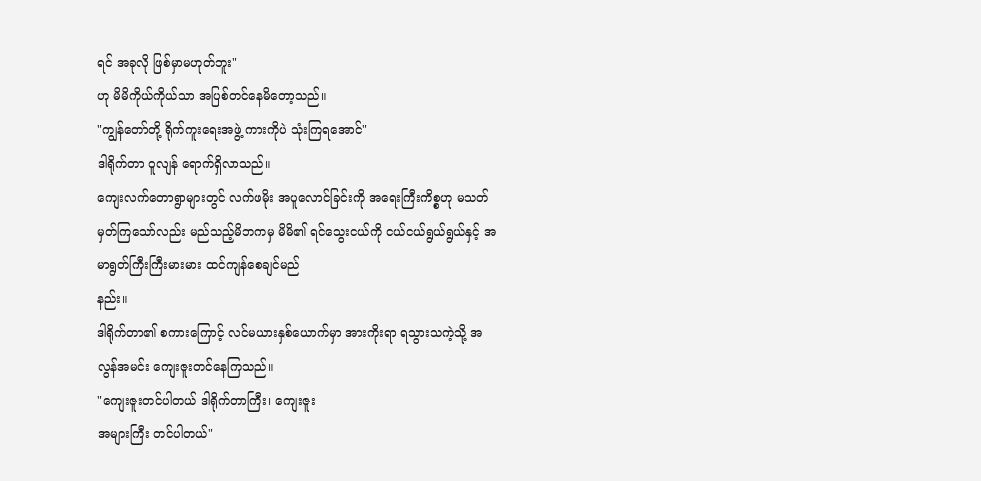ရင် အခုလို ဖြစ်မှာမဟုတ်ဘူး"
ဟု မိမိကိုယ်ကိုယ်သာ အပြစ်တင်နေမိတော့သည်။
"ကျွန်တော်တို့ ရိုက်ကူးရေးအဖွဲ့ ကားကိုပဲ သုံးကြရအောင်"
ဒါရိုက်တာ ဝူလျန် ရောက်ရှိလာသည်။
ကျေးလက်တောရွာများတွင် လက်ဖမိုး အပူလောင်ခြင်းကို အရေးကြီးကိစ္စဟု မသတ်မှတ်ကြသော်လည်း မည်သည့်မိဘကမှ မိမိ၏ ရင်သွေးငယ်ကို ငယ်ငယ်ရွယ်ရွယ်နှင့် အမာရွတ်ကြီးကြီးမားမား ထင်ကျန်စေချင်မည်
နည်း။
ဒါရိုက်တာ၏ စကားကြောင့် လင်မယားနှစ်ယောက်မှာ အားကိုးရာ ရသွားသကဲ့သို့ အလွန်အမင်း ကျေးဇူးတင်နေကြသည်။
"ကျေးဇူးတင်ပါတယ် ဒါရိုက်တာကြီး၊ ကျေးဇူး
အများကြီး တင်ပါတယ်"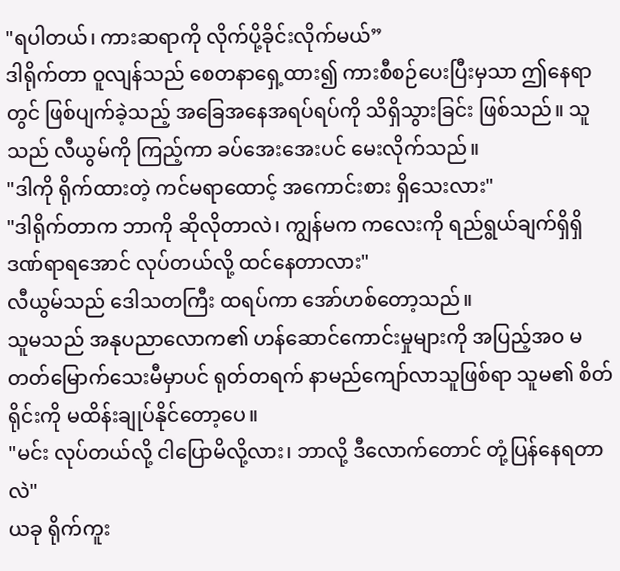"ရပါတယ်၊ ကားဆရာကို လိုက်ပို့ခိုင်းလိုက်မယ်”
ဒါရိုက်တာ ဝူလျန်သည် စေတနာရှေ့ထား၍ ကားစီစဉ်ပေးပြီးမှသာ ဤနေရာတွင် ဖြစ်ပျက်ခဲ့သည့် အခြေအနေအရပ်ရပ်ကို သိရှိသွားခြင်း ဖြစ်သည်။ သူသည် လီယွမ်ကို ကြည့်ကာ ခပ်အေးအေးပင် မေးလိုက်သည်။
"ဒါကို ရိုက်ထားတဲ့ ကင်မရာထောင့် အကောင်းစား ရှိသေးလား"
"ဒါရိုက်တာက ဘာကို ဆိုလိုတာလဲ၊ ကျွန်မက ကလေးကို ရည်ရွယ်ချက်ရှိရှိ ဒဏ်ရာရအောင် လုပ်တယ်လို့ ထင်နေတာလား"
လီယွမ်သည် ဒေါသတကြီး ထရပ်ကာ အော်ဟစ်တော့သည်။
သူမသည် အနုပညာလောက၏ ဟန်ဆောင်ကောင်းမှုများကို အပြည့်အဝ မတတ်မြောက်သေးမီမှာပင် ရုတ်တရက် နာမည်ကျော်လာသူဖြစ်ရာ သူမ၏ စိတ်ရိုင်းကို မထိန်းချုပ်နိုင်တော့ပေ။
"မင်း လုပ်တယ်လို့ ငါပြောမိလို့လား၊ ဘာလို့ ဒီလောက်တောင် တုံ့ပြန်နေရတာလဲ"
ယခု ရိုက်ကူး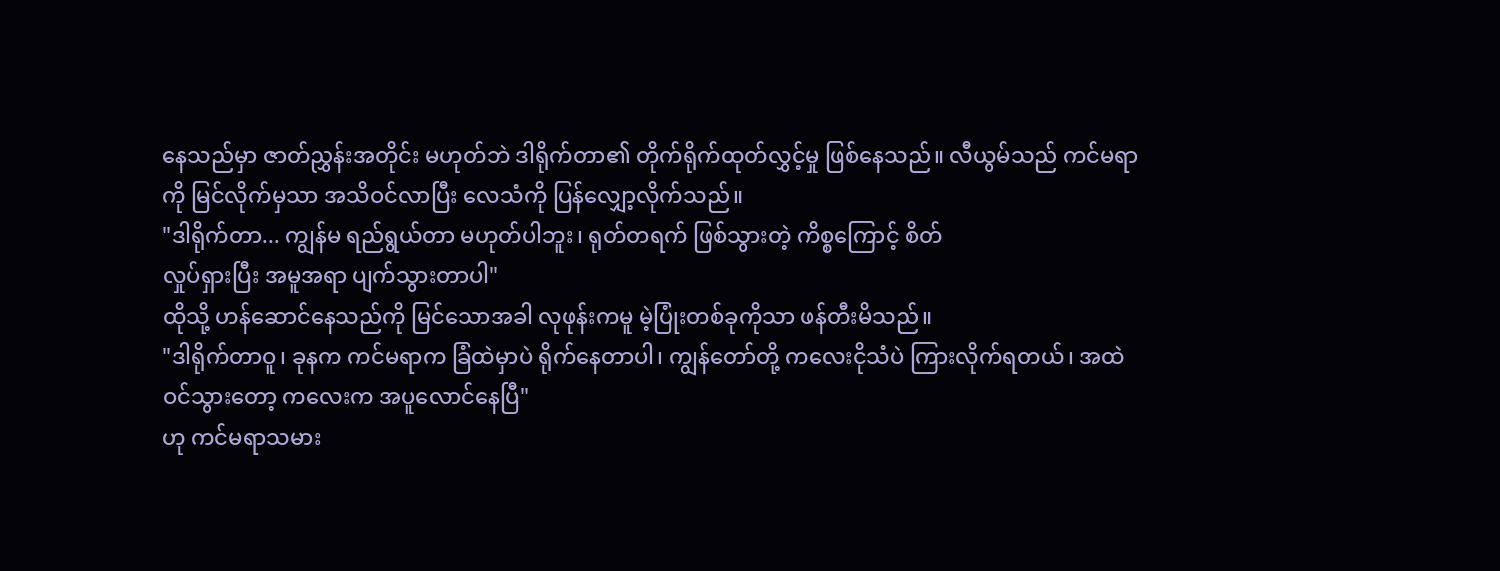နေသည်မှာ ဇာတ်ညွှန်းအတိုင်း မဟုတ်ဘဲ ဒါရိုက်တာ၏ တိုက်ရိုက်ထုတ်လွှင့်မှု ဖြစ်နေသည်။ လီယွမ်သည် ကင်မရာကို မြင်လိုက်မှသာ အသိဝင်လာပြီး လေသံကို ပြန်လျှော့လိုက်သည်။
"ဒါရိုက်တာ... ကျွန်မ ရည်ရွယ်တာ မဟုတ်ပါဘူး၊ ရုတ်တရက် ဖြစ်သွားတဲ့ ကိစ္စကြောင့် စိတ်
လှုပ်ရှားပြီး အမူအရာ ပျက်သွားတာပါ"
ထိုသို့ ဟန်ဆောင်နေသည်ကို မြင်သောအခါ လုဖုန်းကမူ မဲ့ပြုံးတစ်ခုကိုသာ ဖန်တီးမိသည်။
"ဒါရိုက်တာဝူ၊ ခုနက ကင်မရာက ခြံထဲမှာပဲ ရိုက်နေတာပါ၊ ကျွန်တော်တို့ ကလေးငိုသံပဲ ကြားလိုက်ရတယ်၊ အထဲဝင်သွားတော့ ကလေးက အပူလောင်နေပြီ"
ဟု ကင်မရာသမား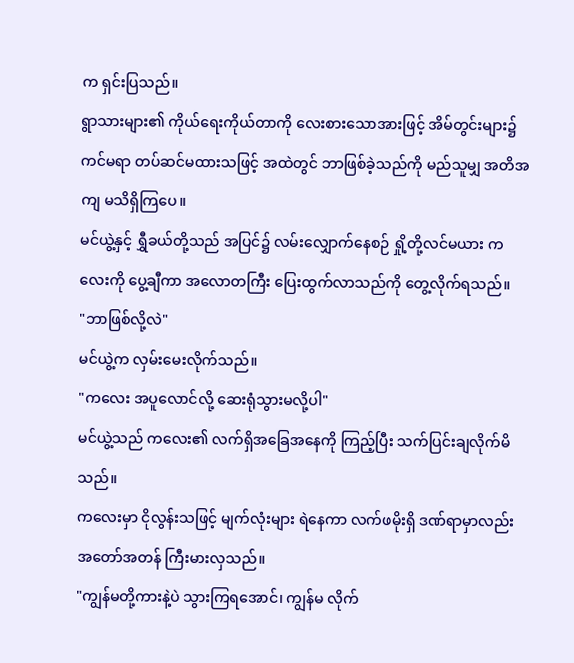က ရှင်းပြသည်။
ရွာသားများ၏ ကိုယ်ရေးကိုယ်တာကို လေးစားသောအားဖြင့် အိမ်တွင်းများ၌ ကင်မရာ တပ်ဆင်မထားသဖြင့် အထဲတွင် ဘာဖြစ်ခဲ့သည်ကို မည်သူမျှ အတိအကျ မသိရှိကြပေ။
မင်ယွဲ့နှင့် ရွှီခယ်တို့သည် အပြင်၌ လမ်းလျှောက်နေစဉ် ရှို့တို့လင်မယား ကလေးကို ပွေ့ချီကာ အလောတကြီး ပြေးထွက်လာသည်ကို တွေ့လိုက်ရသည်။
"ဘာဖြစ်လို့လဲ"
မင်ယွဲ့က လှမ်းမေးလိုက်သည်။
"ကလေး အပူလောင်လို့ ဆေးရုံသွားမလို့ပါ"
မင်ယွဲ့သည် ကလေး၏ လက်ရှိအခြေအနေကို ကြည့်ပြီး သက်ပြင်းချလိုက်မိသည်။
ကလေးမှာ ငိုလွန်းသဖြင့် မျက်လုံးများ ရဲနေကာ လက်ဖမိုးရှိ ဒဏ်ရာမှာလည်း အတော်အတန် ကြီးမားလှသည်။
"ကျွန်မတို့ကားနဲ့ပဲ သွားကြရအောင်၊ ကျွန်မ လိုက်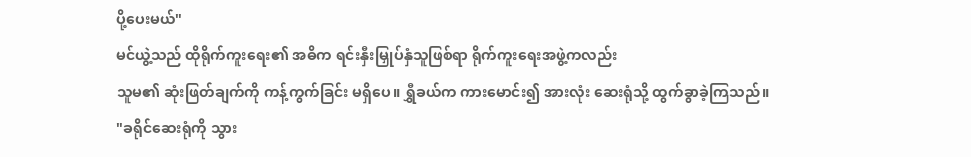ပို့ပေးမယ်"
မင်ယွဲ့သည် ထိုရိုက်ကူးရေး၏ အဓိက ရင်းနှီးမြှုပ်နှံသူဖြစ်ရာ ရိုက်ကူးရေးအဖွဲ့ကလည်း
သူမ၏ ဆုံးဖြတ်ချက်ကို ကန့်ကွက်ခြင်း မရှိပေ။ ရွှီခယ်က ကားမောင်း၍ အားလုံး ဆေးရုံသို့ ထွက်ခွာခဲ့ကြသည်။
"ခရိုင်ဆေးရုံကို သွား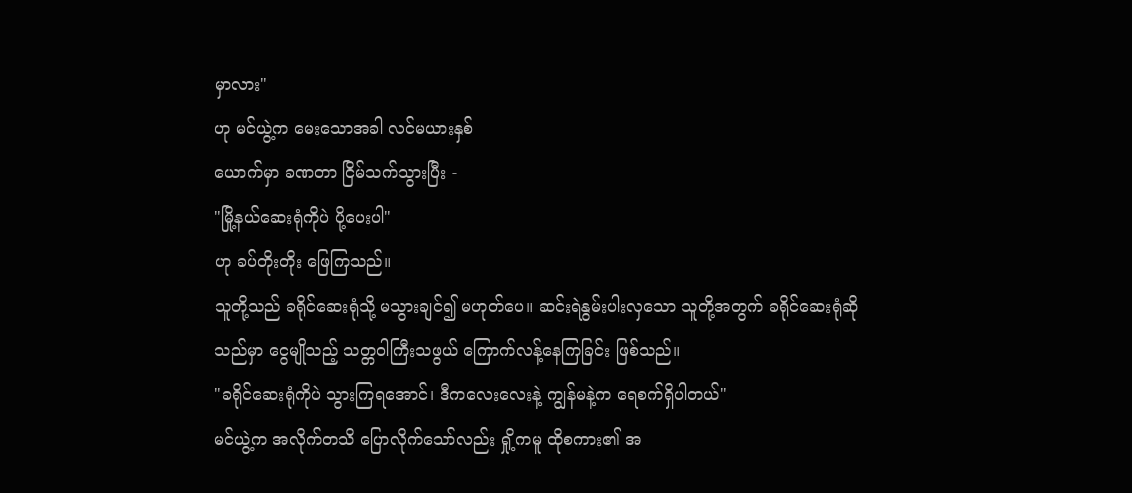မှာလား"
ဟု မင်ယွဲ့က မေးသောအခါ လင်မယားနှစ်
ယောက်မှာ ခဏတာ ငြိမ်သက်သွားပြီး -
"မြို့နယ်ဆေးရုံကိုပဲ ပို့ပေးပါ"
ဟု ခပ်တိုးတိုး ဖြေကြသည်။
သူတို့သည် ခရိုင်ဆေးရုံသို့ မသွားချင်၍ မဟုတ်ပေ။ ဆင်းရဲနွမ်းပါးလှသော သူတို့အတွက် ခရိုင်ဆေးရုံဆိုသည်မှာ ငွေမျိုသည့် သတ္တဝါကြီးသဖွယ် ကြောက်လန့်နေကြခြင်း ဖြစ်သည်။
"ခရိုင်ဆေးရုံကိုပဲ သွားကြရအောင်၊ ဒီကလေးလေးနဲ့ ကျွန်မနဲ့က ရေစက်ရှိပါတယ်"
မင်ယွဲ့က အလိုက်တသိ ပြောလိုက်သော်လည်း ရှို့ကမူ ထိုစကား၏ အ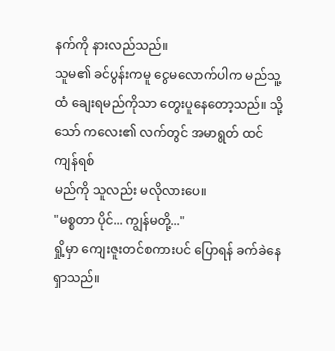နက်ကို နားလည်သည်။
သူမ၏ ခင်ပွန်းကမူ ငွေမလောက်ပါက မည်သူ့ထံ ချေးရမည်ကိုသာ တွေးပူနေတော့သည်။ သို့သော် ကလေး၏ လက်တွင် အမာရွတ် ထင်ကျန်ရစ်
မည်ကို သူလည်း မလိုလားပေ။
"မစ္စတာ ပိုင်... ကျွန်မတို့..."
ရှို့မှာ ကျေးဇူးတင်စကားပင် ပြောရန် ခက်ခဲနေရှာသည်။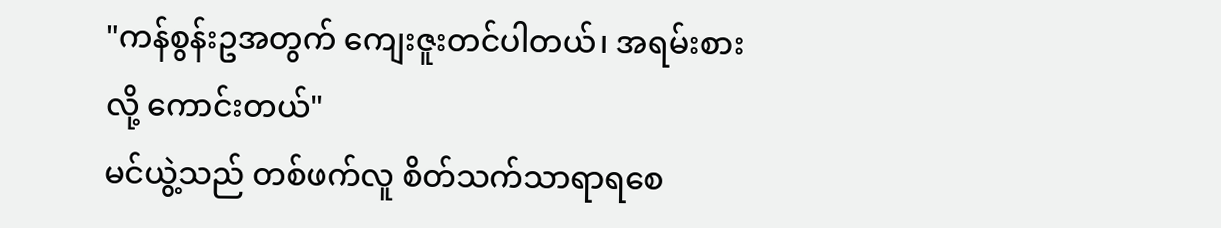"ကန်စွန်းဥအတွက် ကျေးဇူးတင်ပါတယ်၊ အရမ်းစားလို့ ကောင်းတယ်"
မင်ယွဲ့သည် တစ်ဖက်လူ စိတ်သက်သာရာရစေ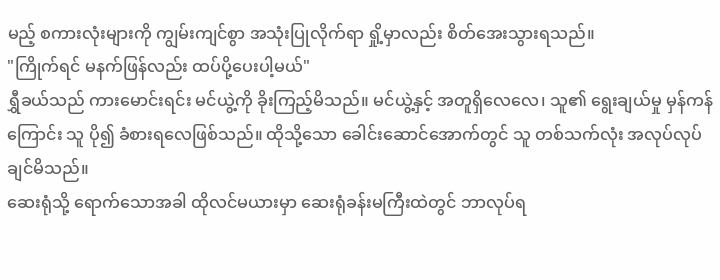မည့် စကားလုံးများကို ကျွမ်းကျင်စွာ အသုံးပြုလိုက်ရာ ရှို့မှာလည်း စိတ်အေးသွားရသည်။
"ကြိုက်ရင် မနက်ဖြန်လည်း ထပ်ပို့ပေးပါ့မယ်"
ရွှီခယ်သည် ကားမောင်းရင်း မင်ယွဲ့ကို ခိုးကြည့်မိသည်။ မင်ယွဲ့နှင့် အတူရှိလေလေ၊ သူ၏ ရွေးချယ်မှု မှန်ကန်ကြောင်း သူ ပို၍ ခံစားရလေဖြစ်သည်။ ထိုသို့သော ခေါင်းဆောင်အောက်တွင် သူ တစ်သက်လုံး အလုပ်လုပ်ချင်မိသည်။
ဆေးရုံသို့ ရောက်သောအခါ ထိုလင်မယားမှာ ဆေးရုံခန်းမကြီးထဲတွင် ဘာလုပ်ရ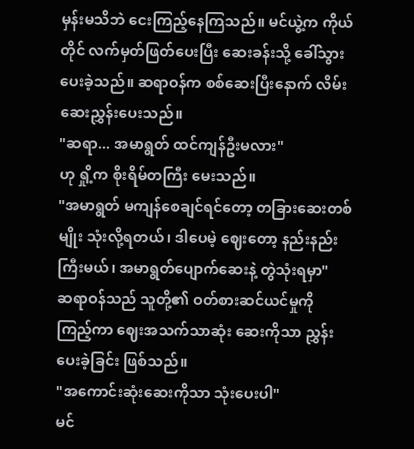မှန်းမသိဘဲ ငေးကြည့်နေကြသည်။ မင်ယွဲ့က ကိုယ်တိုင် လက်မှတ်ဖြတ်ပေးပြီး ဆေးခန်းသို့ ခေါ်သွားပေးခဲ့သည်။ ဆရာဝန်က စစ်ဆေးပြီးနောက် လိမ်းဆေးညွှန်းပေးသည်။
"ဆရာ... အမာရွတ် ထင်ကျန်ဦးမလား"
ဟု ရှို့က စိုးရိမ်တကြီး မေးသည်။
"အမာရွတ် မကျန်စေချင်ရင်တော့ တခြားဆေးတစ်မျိုး သုံးလို့ရတယ်၊ ဒါပေမဲ့ ဈေးတော့ နည်းနည်းကြီးမယ်၊ အမာရွတ်ပျောက်ဆေးနဲ့ တွဲသုံးရမှာ"
ဆရာဝန်သည် သူတို့၏ ဝတ်စားဆင်ယင်မှုကို ကြည့်ကာ ဈေးအသက်သာဆုံး ဆေးကိုသာ ညွှန်းပေးခဲ့ခြင်း ဖြစ်သည်။
"အကောင်းဆုံးဆေးကိုသာ သုံးပေးပါ"
မင်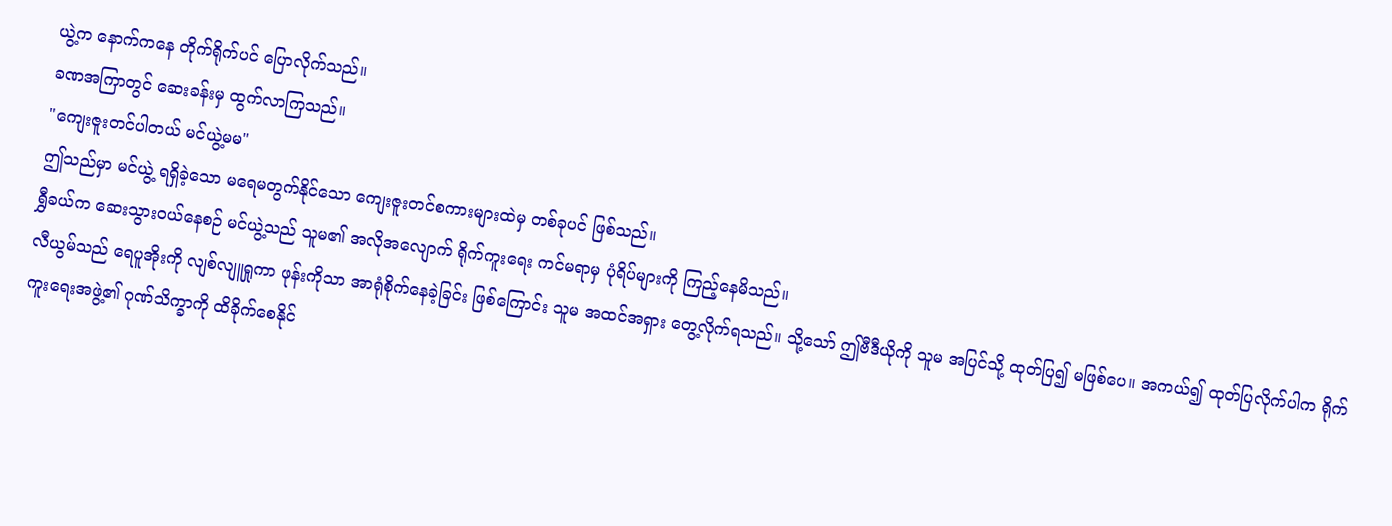ယွဲ့က နောက်ကနေ တိုက်ရိုက်ပင် ပြောလိုက်သည်။
ခဏအကြာတွင် ဆေးခန်းမှ ထွက်လာကြသည်။
"ကျေးဇူးတင်ပါတယ် မင်ယွဲ့မမ"
ဤသည်မှာ မင်ယွဲ့ ရရှိခဲ့သော မရေမတွက်နိုင်သော ကျေးဇူးတင်စကားများထဲမှ တစ်ခုပင် ဖြစ်သည်။
ရွှီခယ်က ဆေးသွားဝယ်နေစဉ် မင်ယွဲ့သည် သူမ၏ အလိုအလျောက် ရိုက်ကူးရေး ကင်မရာမှ ပုံရိပ်များကို ကြည့်နေမိသည်။
လီယွမ်သည် ရေပူအိုးကို လျစ်လျူရှုကာ ဖုန်းကိုသာ အာရုံစိုက်နေခဲ့ခြင်း ဖြစ်ကြောင်း သူမ အထင်အရှား တွေ့လိုက်ရသည်။ သို့သော် ဤဗီဒီယိုကို သူမ အပြင်သို့ ထုတ်ပြ၍ မဖြစ်ပေ။ အကယ်၍ ထုတ်ပြလိုက်ပါက ရိုက်ကူးရေးအဖွဲ့၏ ဂုဏ်သိက္ခာကို ထိခိုက်စေနိုင်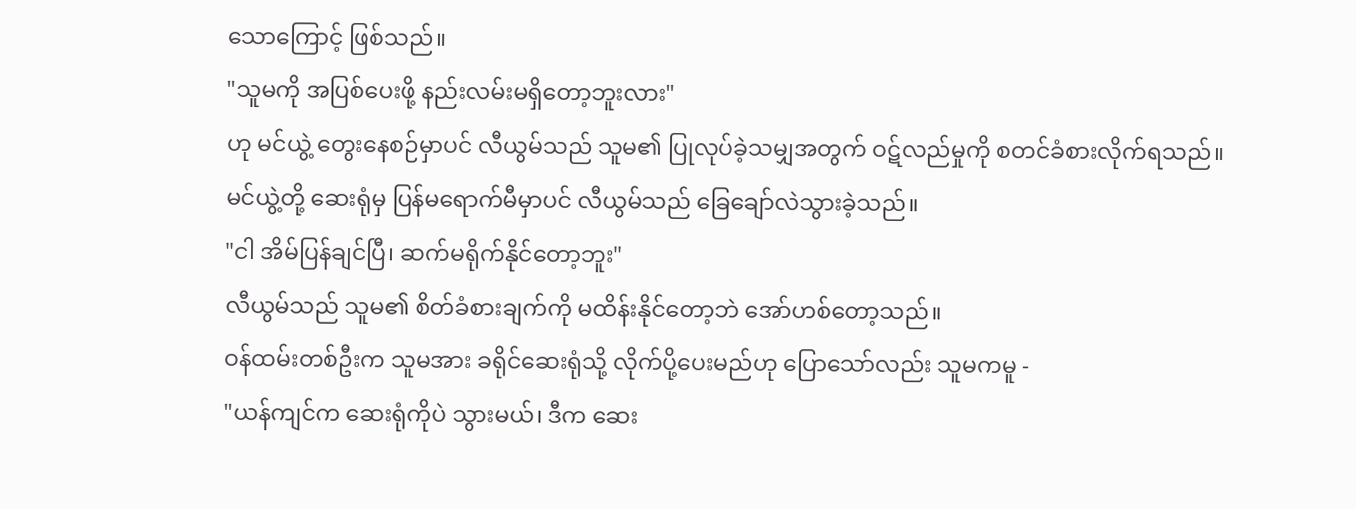သောကြောင့် ဖြစ်သည်။
"သူမကို အပြစ်ပေးဖို့ နည်းလမ်းမရှိတော့ဘူးလား"
ဟု မင်ယွဲ့ တွေးနေစဉ်မှာပင် လီယွမ်သည် သူမ၏ ပြုလုပ်ခဲ့သမျှအတွက် ဝဋ်လည်မှုကို စတင်ခံစားလိုက်ရသည်။
မင်ယွဲ့တို့ ဆေးရုံမှ ပြန်မရောက်မီမှာပင် လီယွမ်သည် ခြေချော်လဲသွားခဲ့သည်။
"ငါ အိမ်ပြန်ချင်ပြီ၊ ဆက်မရိုက်နိုင်တော့ဘူး"
လီယွမ်သည် သူမ၏ စိတ်ခံစားချက်ကို မထိန်းနိုင်တော့ဘဲ အော်ဟစ်တော့သည်။
ဝန်ထမ်းတစ်ဦးက သူမအား ခရိုင်ဆေးရုံသို့ လိုက်ပို့ပေးမည်ဟု ပြောသော်လည်း သူမကမူ -
"ယန်ကျင်က ဆေးရုံကိုပဲ သွားမယ်၊ ဒီက ဆေး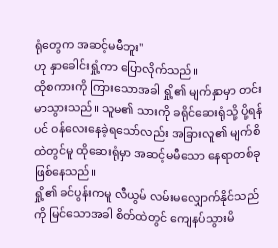ရုံတွေက အဆင့်မမီဘူး"
ဟု နှာခေါင်းရှုံ့ကာ ပြောလိုက်သည်။
ထိုစကားကို ကြားသောအခါ ရှို့၏ မျက်နှာမှာ တင်းမာသွားသည်။ သူမ၏ သားကို ခရိုင်ဆေးရုံသို့ ပို့ရန်ပင် ဝန်လေးနေခဲ့ရသော်လည်း အခြားလူ၏ မျက်စိထဲတွင်မူ ထိုဆေးရုံမှာ အဆင့်မမီသော နေရာတစ်ခု ဖြစ်နေသည်။
ရှို့၏ ခင်ပွန်းကမူ လီယွမ် လမ်းမလျှောက်နိုင်သည်ကို မြင်သောအခါ စိတ်ထဲတွင် ကျေနပ်သွားမိ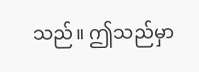သည်။ ဤသည်မှာ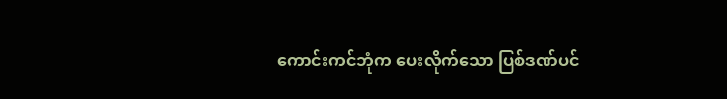ကောင်းကင်ဘုံက ပေးလိုက်သော ပြစ်ဒဏ်ပင်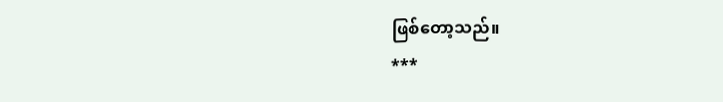ဖြစ်တော့သည်။
***